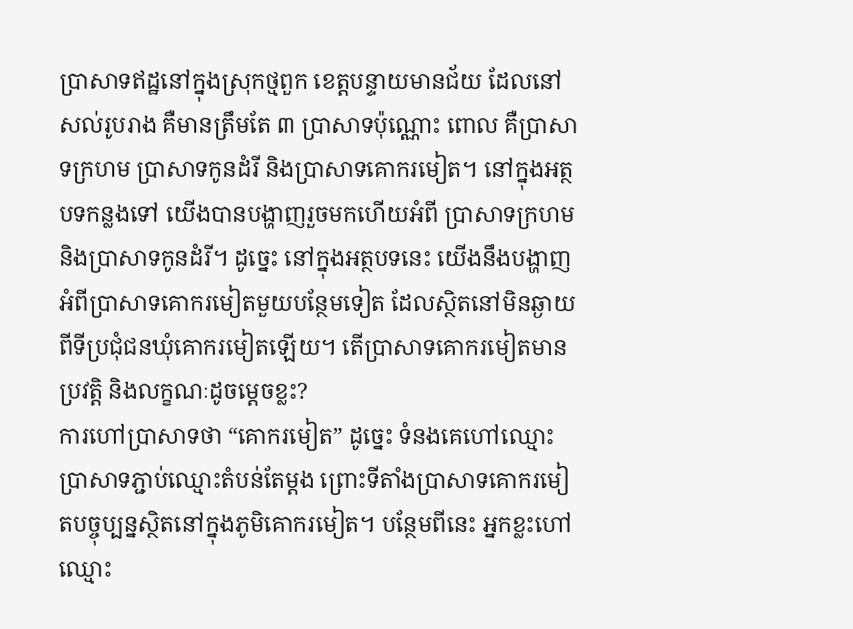ប្រាសាទឥដ្ឋនៅក្នុងស្រុកថ្មពួក ខេត្តបន្ទាយមានជ័យ ដែលនៅសល់រូបរាង គឺមានត្រឹមតែ ៣ ប្រាសាទប៉ុណ្ណោះ ពោល គឺប្រាសាទក្រហម ប្រាសាទកូនដំរី និងប្រាសាទគោករមៀត។ នៅក្នុងអត្ថបទកន្លងទៅ យើងបានបង្ហាញរួចមកហើយអំពី ប្រាសាទក្រហម និងប្រាសាទកូនដំរី។ ដូច្នេះ នៅក្នុងអត្ថបទនេះ យើងនឹងបង្ហាញអំពីប្រាសាទគោករមៀតមួយបន្ថែមទៀត ដែលស្ថិតនៅមិនឆ្ងាយពីទីប្រជុំជនឃុំគោករមៀតឡើយ។ តើប្រាសាទគោករមៀតមានប្រវត្តិ និងលក្ខណៈដូចម្តេចខ្លះ?
ការហៅប្រាសាទថា “គោករមៀត” ដូច្នេះ ទំនងគេហៅឈ្មោះប្រាសាទភ្ជាប់ឈ្មោះតំបន់តែម្តង ព្រោះទីតាំងប្រាសាទគោករមៀតបច្ចុប្បន្នស្ថិតនៅក្នុងភូមិគោករមៀត។ បន្ថែមពីនេះ អ្នកខ្លះហៅឈ្មោះ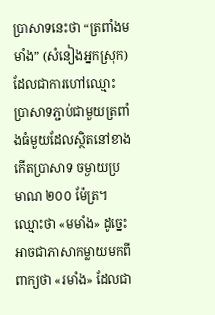ប្រាសាទនេះថា “ត្រពាំងមមាំង” (សំនៀងអ្នកស្រុក) ដែលជាការហៅឈ្មោះប្រាសាទភ្ជាប់ជាមួយត្រពាំងធំមួយដែលស្ថិតនៅខាងកើតប្រាសាទ ចម្ងាយប្រមាណ ២០០ ម៉ែត្រ។ ឈ្មោះថា «មមាំង» ដូច្នេះអាចជាភាសាកម្លាយមកពីពាក្យថា «រមាំង» ដែលជា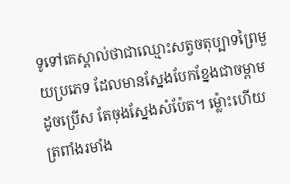ទូទៅគេស្គាល់ថាជាឈ្មោះសត្វចតុប្បាទព្រៃមួយប្រភេទ ដែលមានស្នែងបែកខ្នែងជាចម្ពាមដូចប្រើស តែចុងស្នែងសំប៉ែត។ ម្ល៉ោះហើយ ត្រពាំងរមាំង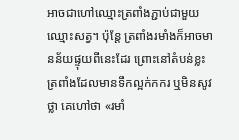អាចជាហៅឈ្មោះត្រពាំងភ្ជាប់ជាមួយឈ្មោះសត្វ។ ប៉ុន្តែ ត្រពាំងរមាំងក៏អាចមានន័យផ្ទុយពីនេះដែរ ព្រោះនៅតំបន់ខ្លះត្រពាំងដែលមានទឹកល្អក់កករ ឬមិនសូវថ្លា គេហៅថា «រមាំ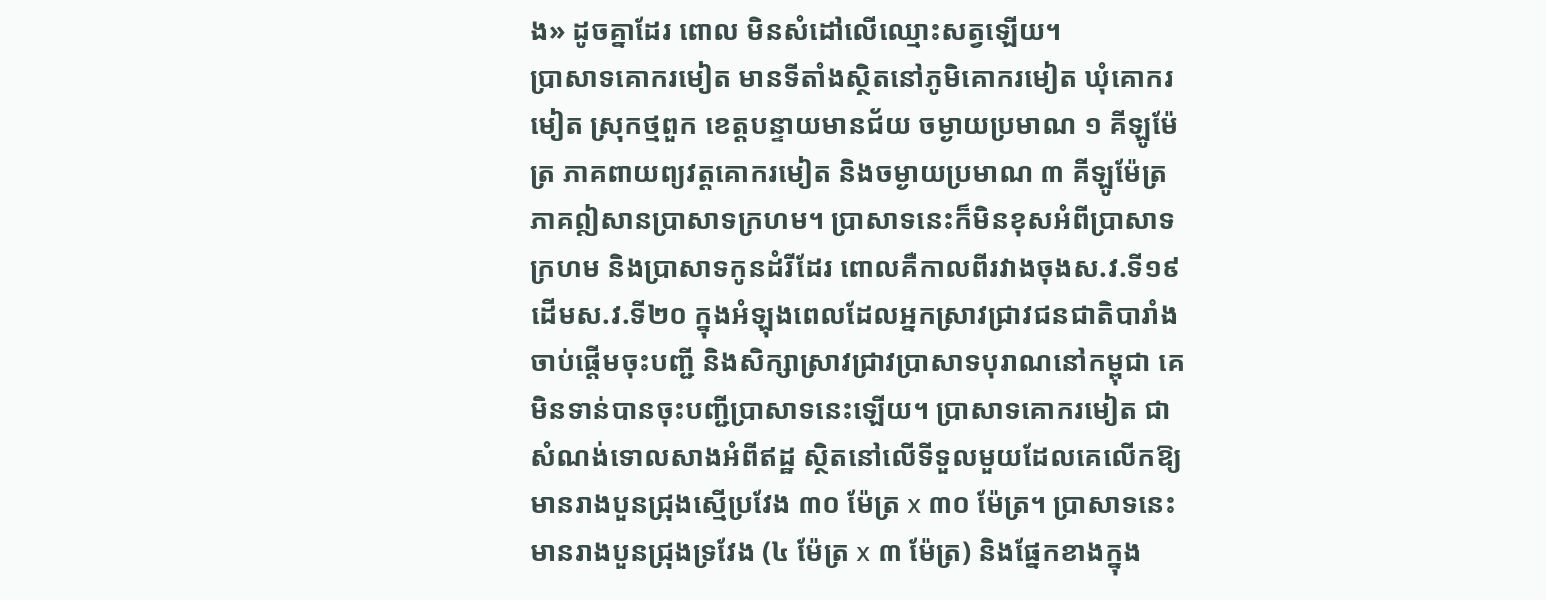ង» ដូចគ្នាដែរ ពោល មិនសំដៅលើឈ្មោះសត្វឡើយ។
ប្រាសាទគោករមៀត មានទីតាំងស្ថិតនៅភូមិគោករមៀត ឃុំគោករមៀត ស្រុកថ្មពួក ខេត្តបន្ទាយមានជ័យ ចម្ងាយប្រមាណ ១ គីឡូម៉ែត្រ ភាគពាយព្យវត្តគោករមៀត និងចម្ងាយប្រមាណ ៣ គីឡូម៉ែត្រ ភាគឦសានប្រាសាទក្រហម។ ប្រាសាទនេះក៏មិនខុសអំពីប្រាសាទក្រហម និងប្រាសាទកូនដំរីដែរ ពោលគឺកាលពីរវាងចុងស.វ.ទី១៩ ដើមស.វ.ទី២០ ក្នុងអំឡុងពេលដែលអ្នកស្រាវជ្រាវជនជាតិបារាំង ចាប់ផ្តើមចុះបញ្ជី និងសិក្សាស្រាវជ្រាវប្រាសាទបុរាណនៅកម្ពុជា គេមិនទាន់បានចុះបញ្ជីប្រាសាទនេះឡើយ។ ប្រាសាទគោករមៀត ជាសំណង់ទោលសាងអំពីឥដ្ឋ ស្ថិតនៅលើទីទួលមួយដែលគេលើកឱ្យមានរាងបួនជ្រុងស្មើប្រវែង ៣០ ម៉ែត្រ x ៣០ ម៉ែត្រ។ ប្រាសាទនេះ មានរាងបួនជ្រុងទ្រវែង (៤ ម៉ែត្រ x ៣ ម៉ែត្រ) និងផ្នែកខាងក្នុង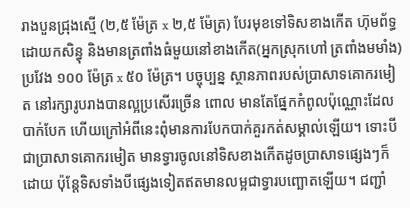រាងបួនជ្រុងស្មើ (២,៥ ម៉ែត្រ x ២,៥ ម៉ែត្រ) បែរមុខទៅទិសខាងកើត ហ៊ុមព័ទ្ធដោយកសិន្ធុ និងមានត្រពាំងធំមួយនៅខាងកើត(អ្នកស្រុកហៅ ត្រពាំងមមាំង) ប្រវែង ១០០ ម៉ែត្រ x ៥០ ម៉ែត្រ។ បច្ចុប្បន្ន ស្ថានភាពរបស់ប្រាសាទគោករមៀត នៅរក្សារូបរាងបានល្អប្រសើរច្រើន ពោល មានតែផ្នែកកំពូលប៉ុណ្ណោះដែលបាក់បែក ហើយក្រៅអំពីនេះពុំមានការបែកបាក់គួរកត់សម្គាល់ឡើយ។ ទោះបីជាប្រាសាទគោករមៀត មានទ្វារចូលនៅទិសខាងកើតដូចប្រាសាទផ្សេងៗក៏ដោយ ប៉ុន្តែទិសទាំងបីផ្សេងទៀតឥតមានលម្អជាទ្វារបញ្ឆោតឡើយ។ ជញ្ជាំ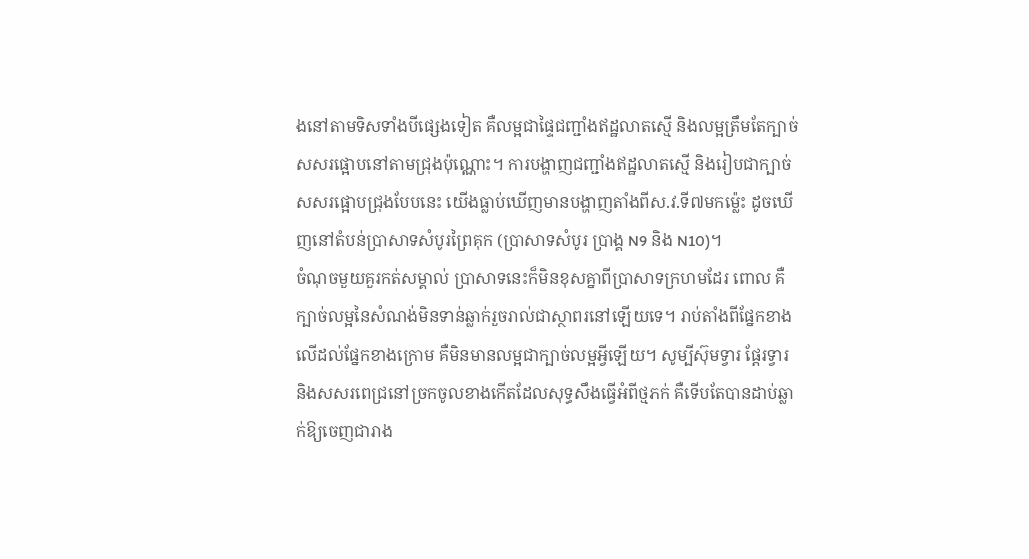ងនៅតាមទិសទាំងបីផ្សេងទៀត គឺលម្អជាផ្ទៃជញ្ជាំងឥដ្ឋលាតស្មើ និងលម្អត្រឹមតែក្បាច់សសរផ្អោបនៅតាមជ្រុងប៉ុណ្ណោះ។ ការបង្ហាញជញ្ជាំងឥដ្ឋលាតស្មើ និងរៀបជាក្បាច់សសរផ្អោបជ្រុងបែបនេះ យើងធ្លាប់ឃើញមានបង្ហាញតាំងពីស.វ.ទី៧មកម្ល៉េះ ដូចឃើញនៅតំបន់ប្រាសាទសំបូរព្រៃគុក (ប្រាសាទសំបូរ ប្រាង្គ N9 និង N10)។
ចំណុចមួយគួរកត់សម្គាល់ ប្រាសាទនេះក៏មិនខុសគ្នាពីប្រាសាទក្រហមដែរ ពោល គឺក្បាច់លម្អនៃសំណង់មិនទាន់ឆ្លាក់រួចរាល់ជាស្ថាពរនៅឡើយទេ។ រាប់តាំងពីផ្នែកខាងលើដល់ផ្នែកខាងក្រោម គឺមិនមានលម្អជាក្បាច់លម្អអ្វីឡើយ។ សូម្បីស៊ុមទ្វារ ផ្តែរទ្វារ និងសសរពេជ្រនៅច្រកចូលខាងកើតដែលសុទ្ធសឹងធ្វើអំពីថ្មភក់ គឺទើបតែបានដាប់ឆ្លាក់ឱ្យចេញជារាង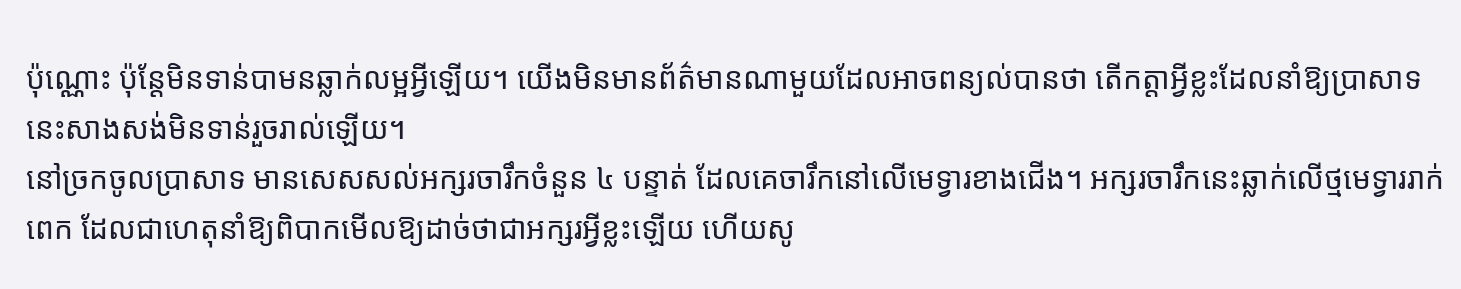ប៉ុណ្ណោះ ប៉ុន្តែមិនទាន់បាមនឆ្លាក់លម្អអ្វីឡើយ។ យើងមិនមានព័ត៌មានណាមួយដែលអាចពន្យល់បានថា តើកត្តាអ្វីខ្លះដែលនាំឱ្យប្រាសាទនេះសាងសង់មិនទាន់រួចរាល់ឡើយ។
នៅច្រកចូលប្រាសាទ មានសេសសល់អក្សរចារឹកចំនួន ៤ បន្ទាត់ ដែលគេចារឹកនៅលើមេទ្វារខាងជើង។ អក្សរចារឹកនេះឆ្លាក់លើថ្មមេទ្វាររាក់ពេក ដែលជាហេតុនាំឱ្យពិបាកមើលឱ្យដាច់ថាជាអក្សរអ្វីខ្លះឡើយ ហើយសូ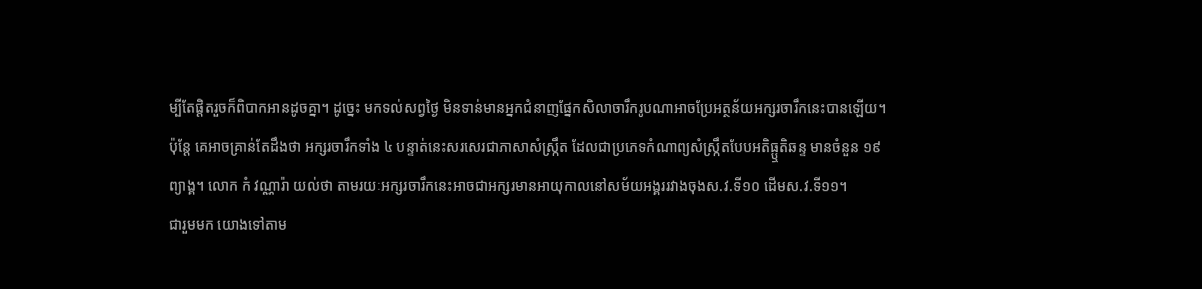ម្បីតែផ្តិតរួចក៏ពិបាកអានដូចគ្នា។ ដូច្នេះ មកទល់សព្វថ្ងៃ មិនទាន់មានអ្នកជំនាញផ្នែកសិលាចារឹករូបណាអាចប្រែអត្ថន័យអក្សរចារឹកនេះបានឡើយ។ ប៉ុន្តែ គេអាចគ្រាន់តែដឹងថា អក្សរចារឹកទាំង ៤ បន្ទាត់នេះសរសេរជាភាសាសំស្រ្កឹត ដែលជាប្រភេទកំណាព្យសំស្រ្កឹតបែបអតិធ្ឬតិឆន្ទ មានចំនួន ១៩ ព្យាង្គ។ លោក កំ វណ្ណារ៉ា យល់ថា តាមរយៈអក្សរចារឹកនេះអាចជាអក្សរមានអាយុកាលនៅសម័យអង្គររវាងចុងស.វ.ទី១០ ដើមស.វ.ទី១១។
ជារួមមក យោងទៅតាម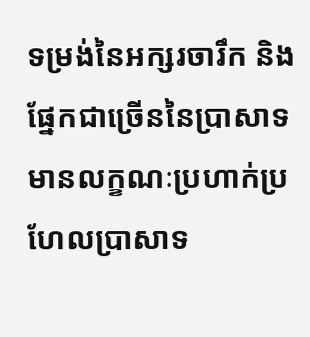ទម្រង់នៃអក្សរចារឹក និងផ្នែកជាច្រើននៃប្រាសាទមានលក្ខណៈប្រហាក់ប្រហែលប្រាសាទ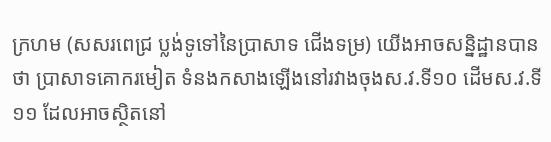ក្រហម (សសរពេជ្រ ប្លង់ទូទៅនៃប្រាសាទ ជើងទម្រ) យើងអាចសន្និដ្ឋានបានថា ប្រាសាទគោករមៀត ទំនងកសាងឡើងនៅរវាងចុងស.វ.ទី១០ ដើមស.វ.ទី១១ ដែលអាចស្ថិតនៅ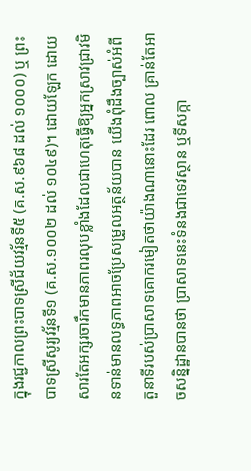ក្នុងរជ្ជកាលព្រះបាទស្រីជ័យវរ្ម័នទី៥ (គ.ស.៩៦៨ ដល់ ១០០០) ឬ ព្រះបាទស្រីសូរ្យវរ្ម័នទី១ (គ.ស.១០០២ ដល់ ១០៤៩)។ ដោយឡែក ដោយសារតែអក្សរចារឹកមានភាពរលុបខ្លាំងដែលជាហេតុធ្វើឱ្យអ្នកស្រាវជ្រាវមិនទាន់មានលទ្ធភាពអាចប្រែសម្រួលអត្ថន័យបាន យើងពុំដឹងច្បាស់អំពីតួនាទីរបស់ប្រាសាទគោករមៀតថាយ៉ាងណានោះដែរ ពោល គ្រាន់តែអាចសន្និដ្ឋានបានថា ប្រាសាទនេះទំនងជាទេវស្ថាន ឬទីសក្កា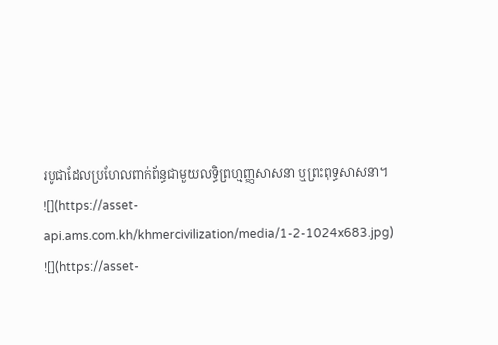របូជាដែលប្រហែលពាក់ព័ន្ធជាមួយលទ្ធិព្រហ្មញ្ញសាសនា ឬព្រះពុទ្ធសាសនា។
![](https://asset-api.ams.com.kh/khmercivilization/media/1-2-1024x683.jpg)
![](https://asset-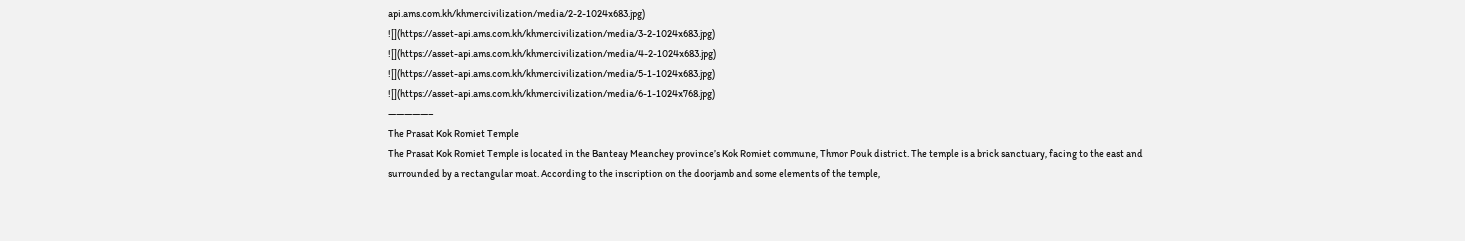api.ams.com.kh/khmercivilization/media/2-2-1024x683.jpg)
![](https://asset-api.ams.com.kh/khmercivilization/media/3-2-1024x683.jpg)
![](https://asset-api.ams.com.kh/khmercivilization/media/4-2-1024x683.jpg)
![](https://asset-api.ams.com.kh/khmercivilization/media/5-1-1024x683.jpg)
![](https://asset-api.ams.com.kh/khmercivilization/media/6-1-1024x768.jpg)
—————–
The Prasat Kok Romiet Temple
The Prasat Kok Romiet Temple is located in the Banteay Meanchey province’s Kok Romiet commune, Thmor Pouk district. The temple is a brick sanctuary, facing to the east and surrounded by a rectangular moat. According to the inscription on the doorjamb and some elements of the temple,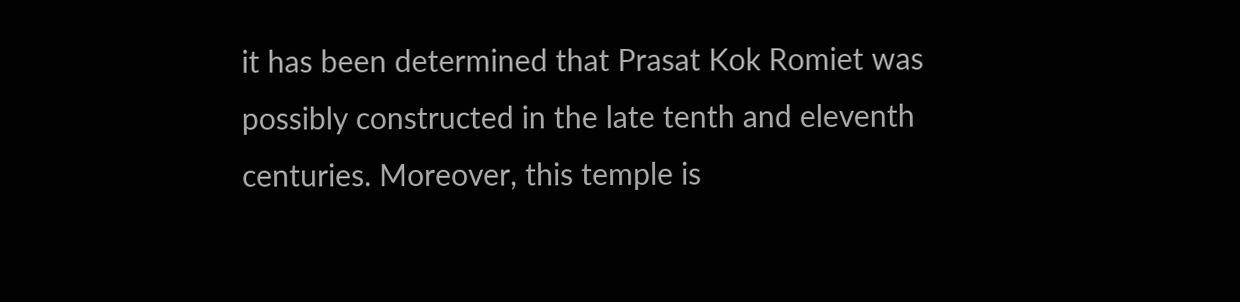it has been determined that Prasat Kok Romiet was possibly constructed in the late tenth and eleventh centuries. Moreover, this temple is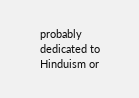probably dedicated to Hinduism or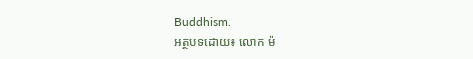Buddhism.
អត្ថបទដោយ៖ លោក ម៉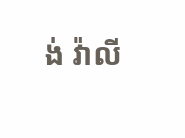ង់ វ៉ាលី